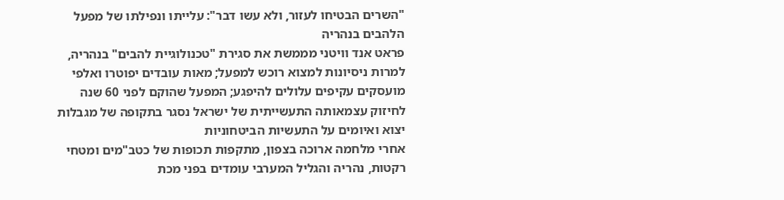"השרים הבטיחו לעזור, ולא עשו דבר": עלייתו ונפילתו של מפעל הלהבים בנהריה
פראט אנד וויטני מממשת את סגירת "טכנולוגיית להבים" בנהריה, למרות ניסיונות למצוא רוכש למפעל; מאות עובדים יפוטרו ואלפי מועסקים עקיפים עלולים להיפגע; המפעל שהוקם לפני 60 שנה לחיזוק עצמאותה התעשייתית של ישראל נסגר בתקופה של מגבלות יצוא ואיומים על התעשיות הביטחוניות
אחרי מלחמה ארוכה בצפון, מתקפות תכופות של כטב"מים ומטחי רקטות, נהריה והגליל המערבי עומדים בפני מכת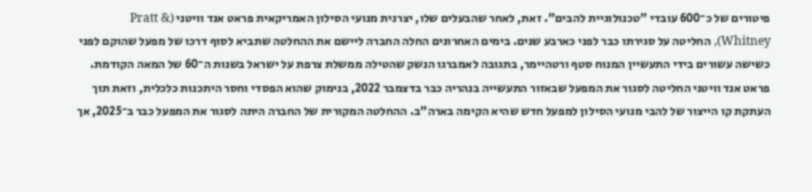פיטורים של כ־600 עובדי "טכנולוגיית להבים". זאת, לאחר שהבעלים שלו, יצרנית מנועי הסילון האמריקאית פראט אנד וויטני (Pratt & Whitney), החליטה על סגירתו כבר לפני כארבע שנים. בימים האחרונים החלה החברה ליישם את ההחלטה שתביא לסוף דרכו של מפעל שהוקם לפני כשישה עשורים בידי התעשיין המנוח סטף ורטהיימר, בתגובה לאמברגו הנשק שהטילה ממשלת צרפת על ישראל בשנות ה־60 של המאה הקודמת.
פראט אנד וויטני החליטה לסגור את המפעל שבאזור התעשייה בנהריה כבר בדצמבר 2022, בנימוק שהוא הפסדי וחסר היתכנות כלכלית, וזאת תוך העתקת קו הייצור של להבי מנועי הסילון למפעל חדש שהיא הקימה בארה"ב. ההחלטה המקורית של החברה היתה לסגור את המפעל כבר ב־2025, אך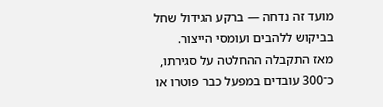מועד זה נדחה — ברקע הגידול שחל בביקוש ללהבים ועומסי הייצור.
מאז התקבלה ההחלטה על סגירתו, כ־300 עובדים במפעל כבר פוטרו או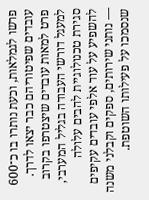פרשו לגמלאות, וכעת נותרו בו כ־600 עובדים שפיטוריהם כבר יצאו לדרך. פרט למאות עובדים שיצטרפו בקרוב למעגל דורשי העבודה בגליל המערבי, סגירת טכנולוגיית להבים עלולה להשפיע על עוד אלפי עובדים עקיפים — נותני שירותים, ספקים וקבלני משנה שנסמכו על פעילותו השוטפת.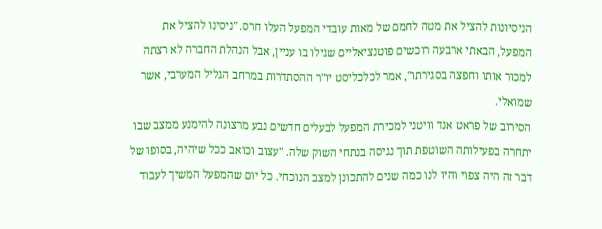הניסיונות להציל את מטה לחמם של מאות עובדי המפעל העלו חרס. "ניסינו להציל את המפעל, הבאתי ארבעה רוכשים פוטנציאליים שגילו בו עניין, אבל הנהלת החברה לא רצתה למכור אותו וחפצה בסגירתו", אמר לכלכליסט יו"ר ההסתדרות במרחב הגליל המערבי, אשר שמואלי.
הסירוב של פראט אנד וויטני למכירת המפעל לבעלים חדשים נבע מרצונה להימנע ממצב שבו יתחרה בפעילותה השוטפת תוך נגיסה בנתחי השוק שלה. "עצוב וכואב ככל שיהיה, בסופו של דבר זה היה צפוי והיו לנו כמה שנים להתכונן למצב הנוכחי. כל יום שהמפעל המשיך לעבוד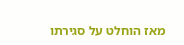מאז הוחלט על סגירתו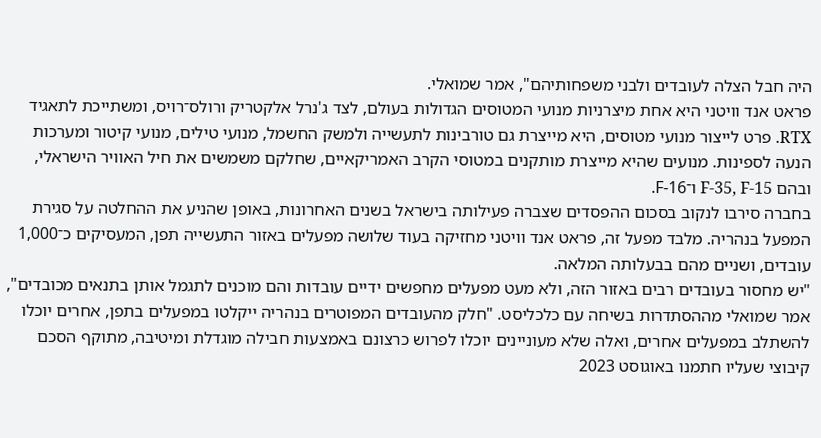היה חבל הצלה לעובדים ולבני משפחותיהם", אמר שמואלי.
פראט אנד וויטני היא אחת מיצרניות מנועי המטוסים הגדולות בעולם, לצד ג'נרל אלקטריק ורולס־רויס, ומשתייכת לתאגיד RTX. פרט לייצור מנועי מטוסים, היא מייצרת גם טורבינות לתעשייה ולמשק החשמל, מנועי טילים, מנועי קיטור ומערכות הנעה לספינות. מנועים שהיא מייצרת מותקנים במטוסי הקרב האמריקאיים, שחלקם משמשים את חיל האוויר הישראלי, ובהם F-35, F-15 ו־F-16.
בחברה סירבו לנקוב בסכום ההפסדים שצברה פעילותה בישראל בשנים האחרונות, באופן שהניע את ההחלטה על סגירת המפעל בנהריה. מלבד מפעל זה, פראט אנד וויטני מחזיקה בעוד שלושה מפעלים באזור התעשייה תפן, המעסיקים כ־1,000 עובדים, ושניים מהם בבעלותה המלאה.
"יש מחסור בעובדים רבים באזור הזה, ולא מעט מפעלים מחפשים ידיים עובדות והם מוכנים לתגמל אותן בתנאים מכובדים", אמר שמואלי מההסתדרות בשיחה עם כלכליסט. "חלק מהעובדים המפוטרים בנהריה ייקלטו במפעלים בתפן, אחרים יוכלו להשתלב במפעלים אחרים, ואלה שלא מעוניינים יוכלו לפרוש כרצונם באמצעות חבילה מוגדלת ומיטיבה, מתוקף הסכם קיבוצי שעליו חתמנו באוגוסט 2023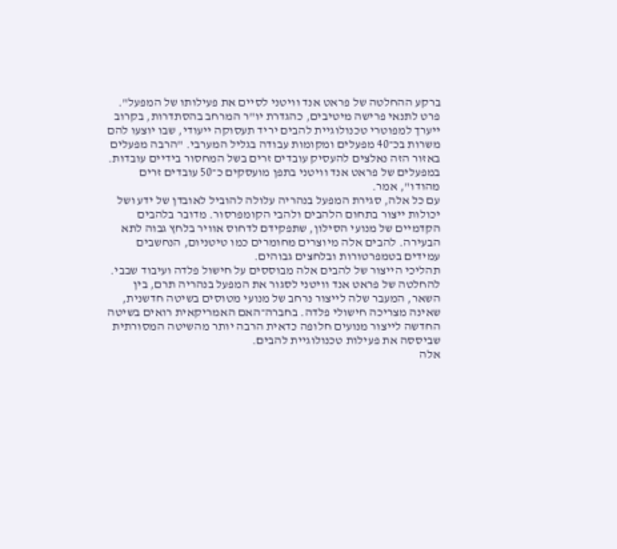ברקע ההחלטה של פראט אנד וויטני לסיים את פעילותו של המפעל".
פרט לתנאי פרישה מיטיבים, כהגדרת יו"ר המרחב בהסתדרות, בקרוב ייערך למפוטרי טכנולוגיית להבים יריד תעסוקה ייעודי, שבו יוצעו להם משרות בכ־40 מפעלים ומקומות עבודה בגליל המערבי. "הרבה מפעלים באזור הזה נאלצים להעסיק עובדים זרים בשל המחסור בידיים עובדות. במפעלים של פראט אנד וויטני בתפן מועסקים כ־50 עובדים זרים מהודו", אמר.
עם כל אלה, סגירת המפעל בנהריה עלולה להוביל לאובדן של ידע ושל יכולות ייצור בתחום הלהבים ולהבי הקומפרסור. מדובר בלהבים הקדמיים של מנועי הסילון, שתפקידם לדחוס אוויר בלחץ גבוה לתא הבעירה. להבים אלה מיוצרים מחומרים כמו טיטניום, הנחשבים עמידים בטמפרטורות ובלחצים גבוהים.
תהליכי הייצור של להבים אלה מבוססים על חישול פלדה ועיבוד שבבי. להחלטה של פראט אנד וויטני לסגור את המפעל בנהריה תרם, בין השאר, המעבר שלה לייצור נרחב של מנועי מטוסים בשיטה חדשנית, שאינה מצריכה חישולי פלדה. בחברה־האם האמריקאית רואים בשיטה החדשה לייצור מנועים חלופה כדאית הרבה יותר מהשיטה המסורתית שביססה את פעילות טכנולוגיית להבים.
אלה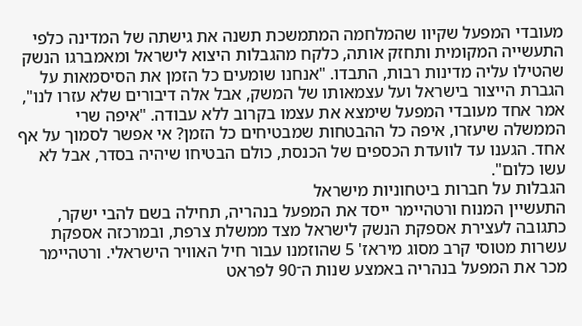מעובדי המפעל שקיוו שהמלחמה המתמשכת תשנה את גישתה של המדינה כלפי התעשייה המקומית ותחזק אותה, כלקח מהגבלות היצוא לישראל ומאמברגו הנשק שהטילו עליה מדינות רבות, התבדו. "אנחנו שומעים כל הזמן את הסיסמאות על הגברת הייצור בישראל ועל עצמאותו של המשק, אבל אלה דיבורים שלא עזרו לנו", אמר אחד מעובדי המפעל שימצא את עצמו בקרוב ללא עבודה. "איפה שרי הממשלה שיעזרו, איפה כל ההבטחות שמבטיחים כל הזמן? אי אפשר לסמוך על אף אחד. הגענו עד לוועדת הכספים של הכנסת, כולם הבטיחו שיהיה בסדר, אבל לא עשו כלום".
הגבלות על חברות ביטחוניות מישראל
התעשיין המנוח ורטהיימר ייסד את המפעל בנהריה, תחילה בשם להבי ישקר, כתגובה לעצירת אספקת הנשק לישראל מצד ממשלת צרפת, ובמרכזה אספקת עשרות מטוסי קרב מסוג מיראז' 5 שהוזמנו עבור חיל האוויר הישראלי. ורטהיימר מכר את המפעל בנהריה באמצע שנות ה־90 לפראט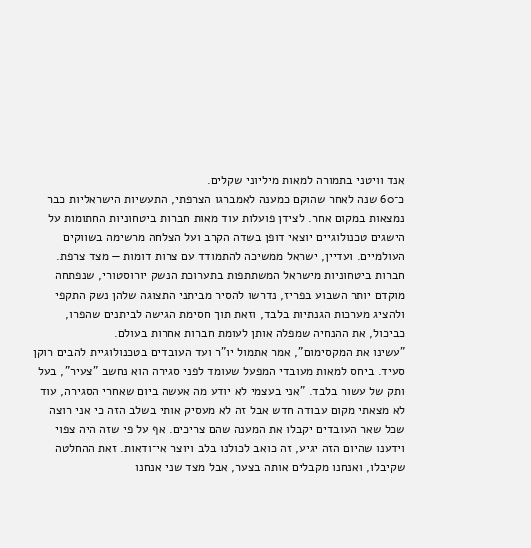אנד וויטני בתמורה למאות מיליוני שקלים.
כ־60 שנה לאחר שהוקם כמענה לאמברגו הצרפתי, התעשיות הישראליות כבר נמצאות במקום אחר. לצידן פועלות עוד מאות חברות ביטחוניות החתומות על הישגים טכנולוגיים יוצאי דופן בשדה הקרב ועל הצלחה מרשימה בשווקים העולמיים. ועדיין, ישראל ממשיכה להתמודד עם צרות דומות — מצד צרפת. חברות ביטחוניות מישראל המשתתפות בתערוכת הנשק יורוסטורי, שנפתחה מוקדם יותר השבוע בפריז, נדרשו להסיר מביתני התצוגה שלהן נשק התקפי ולהציג מערכות הגנתיות בלבד, וזאת תוך חסימת הגישה לביתנים שהפרו, כביכול, את ההנחיה שמפלה אותן לעומת חברות אחרות בעולם.
"עשינו את המקסימום", אמר אתמול יו"ר ועד העובדים בטכנולוגיית להבים רוקן סעיד. ביחס למאות מעובדי המפעל שעומד לפני סגירה הוא נחשב "צעיר", בעל ותק של עשור בלבד. "אני בעצמי לא יודע מה אעשה ביום שאחרי הסגירה, עוד לא מצאתי מקום עבודה חדש אבל זה לא מעסיק אותי בשלב הזה כי אני רוצה שכל שאר העובדים יקבלו את המענה שהם צריכים. אף על פי שזה היה צפוי וידענו שהיום הזה יגיע, זה כואב לכולנו בלב ויוצר אי־ודאות. זאת ההחלטה שקיבלו, ואנחנו מקבלים אותה בצער, אבל מצד שני אנחנו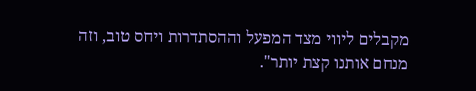מקבלים ליווי מצד המפעל וההסתדרות ויחס טוב, וזה מנחם אותנו קצת יותר".